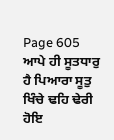Page 605
ਆਪੇ ਹੀ ਸੂਤਧਾਰੁ ਹੈ ਪਿਆਰਾ ਸੂਤੁ ਖਿੰਚੇ ਢਹਿ ਢੇਰੀ ਹੋਇ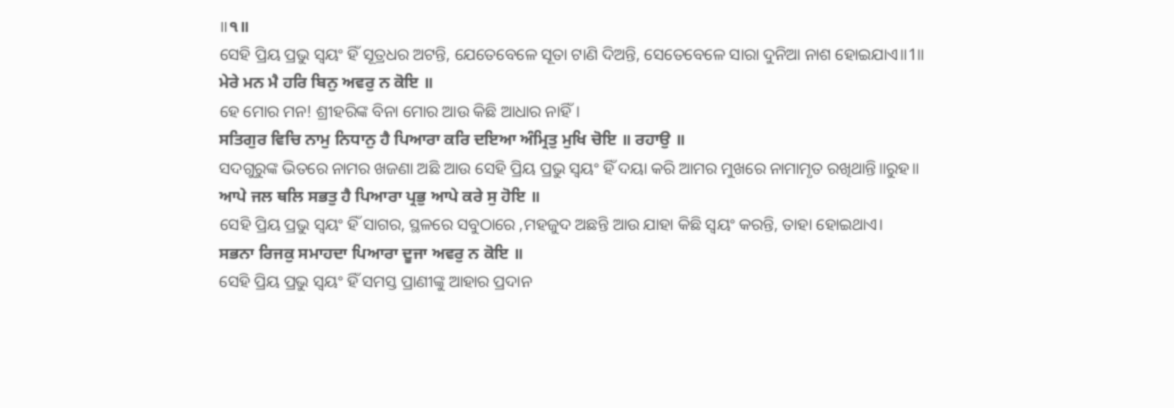॥੧॥
ସେହି ପ୍ରିୟ ପ୍ରଭୁ ସ୍ଵୟଂ ହିଁ ସୂତ୍ରଧର ଅଟନ୍ତି, ଯେତେବେଳେ ସୂତା ଟାଣି ଦିଅନ୍ତି, ସେତେବେଳେ ସାରା ଦୁନିଆ ନାଶ ହୋଇଯାଏ॥1॥
ਮੇਰੇ ਮਨ ਮੈ ਹਰਿ ਬਿਨੁ ਅਵਰੁ ਨ ਕੋਇ ॥
ହେ ମୋର ମନ! ଶ୍ରୀହରିଙ୍କ ବିନା ମୋର ଆଉ କିଛି ଆଧାର ନାହିଁ।
ਸਤਿਗੁਰ ਵਿਚਿ ਨਾਮੁ ਨਿਧਾਨੁ ਹੈ ਪਿਆਰਾ ਕਰਿ ਦਇਆ ਅੰਮ੍ਰਿਤੁ ਮੁਖਿ ਚੋਇ ॥ ਰਹਾਉ ॥
ସଦଗୁରୁଙ୍କ ଭିତରେ ନାମର ଖଜଣା ଅଛି ଆଉ ସେହି ପ୍ରିୟ ପ୍ରଭୁ ସ୍ଵୟଂ ହିଁ ଦୟା କରି ଆମର ମୁଖରେ ନାମାମୃତ ରଖିଥାନ୍ତି॥ରୁହ॥
ਆਪੇ ਜਲ ਥਲਿ ਸਭਤੁ ਹੈ ਪਿਆਰਾ ਪ੍ਰਭੁ ਆਪੇ ਕਰੇ ਸੁ ਹੋਇ ॥
ସେହି ପ୍ରିୟ ପ୍ରଭୁ ସ୍ଵୟଂ ହିଁ ସାଗର, ସ୍ଥଳରେ ସବୁଠାରେ ,ମହଜୁଦ ଅଛନ୍ତି ଆଉ ଯାହା କିଛି ସ୍ଵୟଂ କରନ୍ତି, ତାହା ହୋଇଥାଏ।
ਸਭਨਾ ਰਿਜਕੁ ਸਮਾਹਦਾ ਪਿਆਰਾ ਦੂਜਾ ਅਵਰੁ ਨ ਕੋਇ ॥
ସେହି ପ୍ରିୟ ପ୍ରଭୁ ସ୍ଵୟଂ ହିଁ ସମସ୍ତ ପ୍ରାଣୀଙ୍କୁ ଆହାର ପ୍ରଦାନ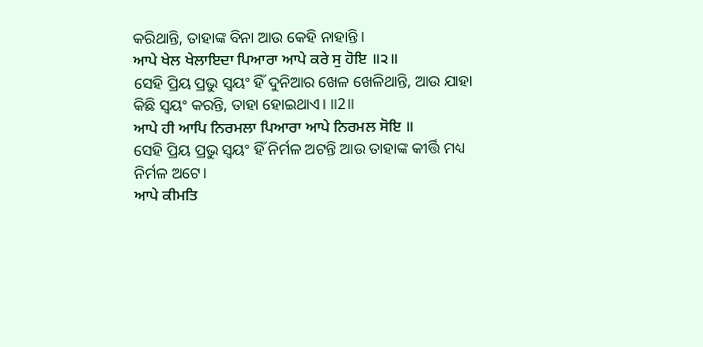କରିଥାନ୍ତି, ତାହାଙ୍କ ବିନା ଆଉ କେହି ନାହାନ୍ତି।
ਆਪੇ ਖੇਲ ਖੇਲਾਇਦਾ ਪਿਆਰਾ ਆਪੇ ਕਰੇ ਸੁ ਹੋਇ ॥੨॥
ସେହି ପ୍ରିୟ ପ୍ରଭୁ ସ୍ଵୟଂ ହିଁ ଦୁନିଆର ଖେଳ ଖେଳିଥାନ୍ତି, ଆଉ ଯାହା କିଛି ସ୍ଵୟଂ କରନ୍ତି, ତାହା ହୋଇଥାଏ। ॥2॥
ਆਪੇ ਹੀ ਆਪਿ ਨਿਰਮਲਾ ਪਿਆਰਾ ਆਪੇ ਨਿਰਮਲ ਸੋਇ ॥
ସେହି ପ୍ରିୟ ପ୍ରଭୁ ସ୍ଵୟଂ ହିଁ ନିର୍ମଳ ଅଟନ୍ତି ଆଉ ତାହାଙ୍କ କୀର୍ତ୍ତି ମଧ୍ୟ ନିର୍ମଳ ଅଟେ।
ਆਪੇ ਕੀਮਤਿ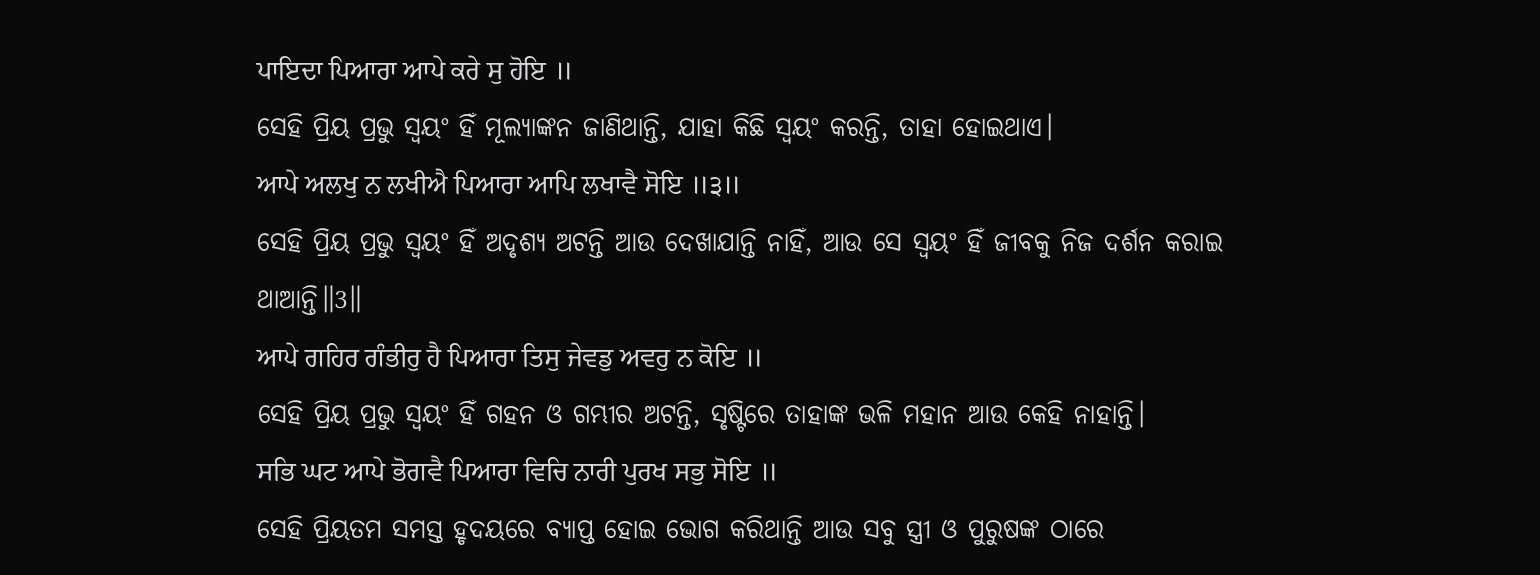ਪਾਇਦਾ ਪਿਆਰਾ ਆਪੇ ਕਰੇ ਸੁ ਹੋਇ ॥
ସେହି ପ୍ରିୟ ପ୍ରଭୁ ସ୍ଵୟଂ ହିଁ ମୂଲ୍ୟାଙ୍କନ ଜାଣିଥାନ୍ତି, ଯାହା କିଛି ସ୍ଵୟଂ କରନ୍ତି, ତାହା ହୋଇଥାଏ।
ਆਪੇ ਅਲਖੁ ਨ ਲਖੀਐ ਪਿਆਰਾ ਆਪਿ ਲਖਾਵੈ ਸੋਇ ॥੩॥
ସେହି ପ୍ରିୟ ପ୍ରଭୁ ସ୍ଵୟଂ ହିଁ ଅଦୃଶ୍ୟ ଅଟନ୍ତି ଆଉ ଦେଖାଯାନ୍ତି ନାହିଁ, ଆଉ ସେ ସ୍ଵୟଂ ହିଁ ଜୀବକୁ ନିଜ ଦର୍ଶନ କରାଇ ଥାଆନ୍ତି॥3॥
ਆਪੇ ਗਹਿਰ ਗੰਭੀਰੁ ਹੈ ਪਿਆਰਾ ਤਿਸੁ ਜੇਵਡੁ ਅਵਰੁ ਨ ਕੋਇ ॥
ସେହି ପ୍ରିୟ ପ୍ରଭୁ ସ୍ଵୟଂ ହିଁ ଗହନ ଓ ଗମ୍ଭୀର ଅଟନ୍ତି, ସୃଷ୍ଟିରେ ତାହାଙ୍କ ଭଳି ମହାନ ଆଉ କେହି ନାହାନ୍ତି।
ਸਭਿ ਘਟ ਆਪੇ ਭੋਗਵੈ ਪਿਆਰਾ ਵਿਚਿ ਨਾਰੀ ਪੁਰਖ ਸਭੁ ਸੋਇ ॥
ସେହି ପ୍ରିୟତମ ସମସ୍ତ ହୃଦୟରେ ବ୍ୟାପ୍ତ ହୋଇ ଭୋଗ କରିଥାନ୍ତି ଆଉ ସବୁ ସ୍ତ୍ରୀ ଓ ପୁରୁଷଙ୍କ ଠାରେ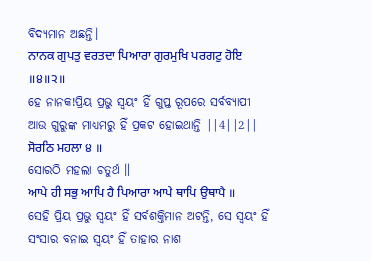ବିଦ୍ୟମାନ ଅଛନ୍ତି।
ਨਾਨਕ ਗੁਪਤੁ ਵਰਤਦਾ ਪਿਆਰਾ ਗੁਰਮੁਖਿ ਪਰਗਟੁ ਹੋਇ ॥੪॥੨॥
ହେ ନାନକ!ପ୍ରିୟ ପ୍ରଭୁ ସ୍ଵୟଂ ହିଁ ଗୁପ୍ତ ରୂପରେ ସର୍ବବ୍ୟାପୀ ଆଉ ଗୁରୁଙ୍କ ମାଧ୍ୟମରୁ ହିଁ ପ୍ରକଟ ହୋଇଥାନ୍ତି ||4||2||
ਸੋਰਠਿ ਮਹਲਾ ੪ ॥
ସୋରଠି ମହଲା ଚତୁର୍ଥ ॥
ਆਪੇ ਹੀ ਸਭੁ ਆਪਿ ਹੈ ਪਿਆਰਾ ਆਪੇ ਥਾਪਿ ਉਥਾਪੈ ॥
ସେହି ପ୍ରିୟ ପ୍ରଭୁ ସ୍ଵୟଂ ହିଁ ସର୍ବଶକ୍ତିମାନ ଅଟନ୍ତି, ସେ ସ୍ଵୟଂ ହିଁ ସଂସାର ବନାଇ ସ୍ଵୟଂ ହିଁ ତାହାର ନାଶ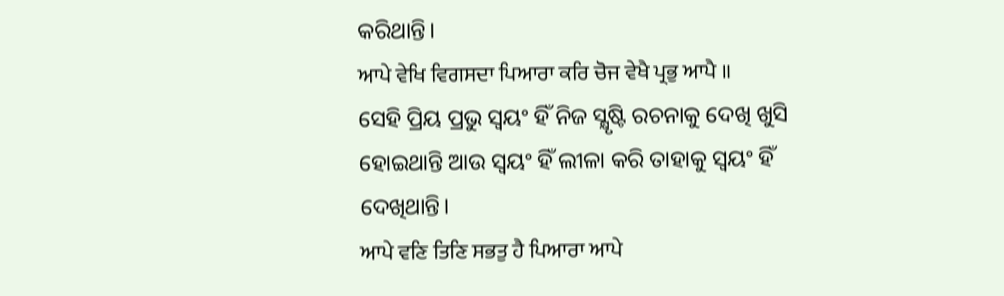କରିଥାନ୍ତି।
ਆਪੇ ਵੇਖਿ ਵਿਗਸਦਾ ਪਿਆਰਾ ਕਰਿ ਚੋਜ ਵੇਖੈ ਪ੍ਰਭੁ ਆਪੈ ॥
ସେହି ପ୍ରିୟ ପ୍ରଭୁ ସ୍ଵୟଂ ହିଁ ନିଜ ସ୍କ୍ଷୃଷ୍ଟି ରଚନାକୁ ଦେଖି ଖୁସି ହୋଇଥାନ୍ତି ଆଉ ସ୍ଵୟଂ ହିଁ ଲୀଳା କରି ତାହାକୁ ସ୍ଵୟଂ ହିଁ ଦେଖିଥାନ୍ତି।
ਆਪੇ ਵਣਿ ਤਿਣਿ ਸਭਤੁ ਹੈ ਪਿਆਰਾ ਆਪੇ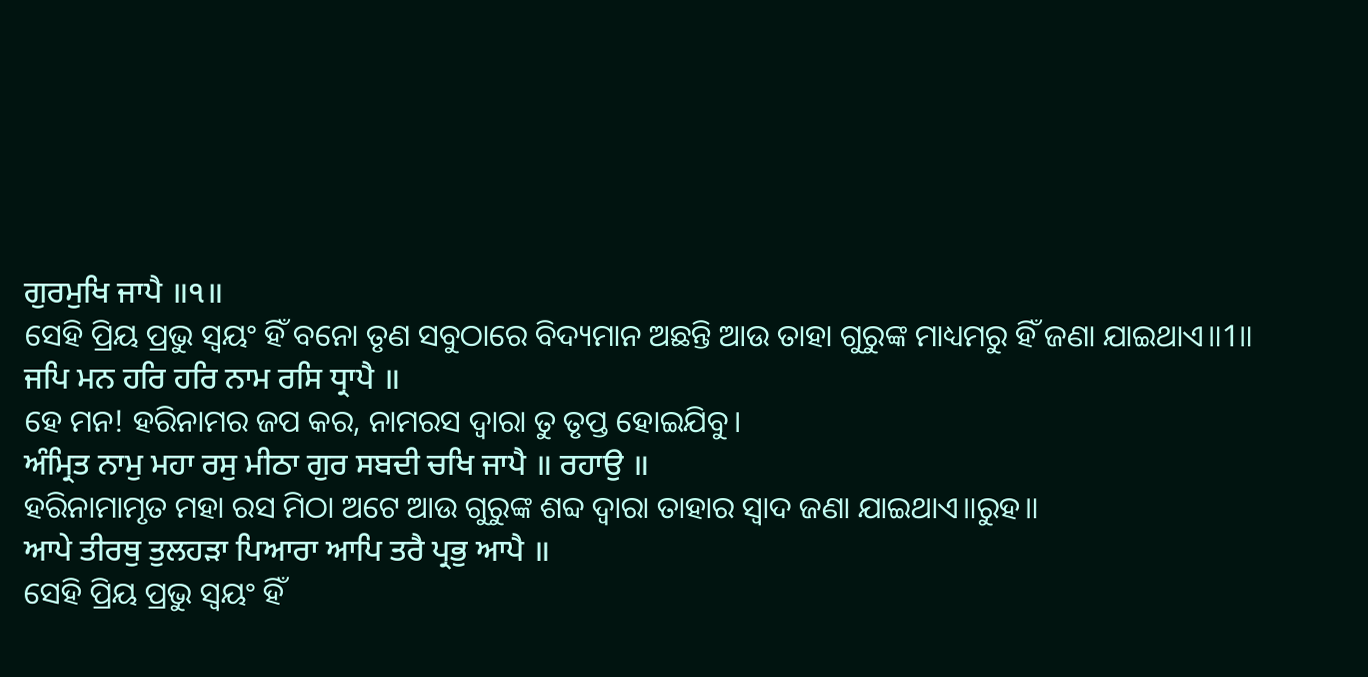ਗੁਰਮੁਖਿ ਜਾਪੈ ॥੧॥
ସେହି ପ୍ରିୟ ପ୍ରଭୁ ସ୍ଵୟଂ ହିଁ ବନୋ ତୃଣ ସବୁଠାରେ ବିଦ୍ୟମାନ ଅଛନ୍ତି ଆଉ ତାହା ଗୁରୁଙ୍କ ମାଧ୍ୟମରୁ ହିଁ ଜଣା ଯାଇଥାଏ॥1॥
ਜਪਿ ਮਨ ਹਰਿ ਹਰਿ ਨਾਮ ਰਸਿ ਧ੍ਰਾਪੈ ॥
ହେ ମନ! ହରିନାମର ଜପ କର, ନାମରସ ଦ୍ଵାରା ତୁ ତୃପ୍ତ ହୋଇଯିବୁ।
ਅੰਮ੍ਰਿਤ ਨਾਮੁ ਮਹਾ ਰਸੁ ਮੀਠਾ ਗੁਰ ਸਬਦੀ ਚਖਿ ਜਾਪੈ ॥ ਰਹਾਉ ॥
ହରିନାମାମୃତ ମହା ରସ ମିଠା ଅଟେ ଆଉ ଗୁରୁଙ୍କ ଶବ୍ଦ ଦ୍ଵାରା ତାହାର ସ୍ଵାଦ ଜଣା ଯାଇଥାଏ॥ରୁହ॥
ਆਪੇ ਤੀਰਥੁ ਤੁਲਹੜਾ ਪਿਆਰਾ ਆਪਿ ਤਰੈ ਪ੍ਰਭੁ ਆਪੈ ॥
ସେହି ପ୍ରିୟ ପ୍ରଭୁ ସ୍ଵୟଂ ହିଁ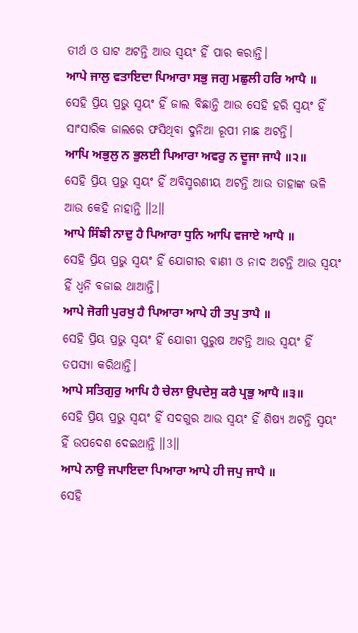ତୀର୍ଥ ଓ ଘାଟ ଅଟନ୍ତି ଆଉ ସ୍ଵୟଂ ହିଁ ପାର କରାନ୍ତି।
ਆਪੇ ਜਾਲੁ ਵਤਾਇਦਾ ਪਿਆਰਾ ਸਭੁ ਜਗੁ ਮਛੁਲੀ ਹਰਿ ਆਪੈ ॥
ସେହି ପ୍ରିୟ ପ୍ରଭୁ ସ୍ଵୟଂ ହିଁ ଜାଲ ବିଛାନ୍ତି ଆଉ ସେହି ହରି ସ୍ଵୟଂ ହିଁ ସାଂସାରିକ ଜାଲରେ ଫସିଥିବା ଦୁନିଆ ରୂପୀ ମାଛ ଅଟନ୍ତି।
ਆਪਿ ਅਭੁਲੁ ਨ ਭੁਲਈ ਪਿਆਰਾ ਅਵਰੁ ਨ ਦੂਜਾ ਜਾਪੈ ॥੨॥
ସେହି ପ୍ରିୟ ପ୍ରଭୁ ସ୍ଵୟଂ ହିଁ ଅବିସ୍ମରଣୀୟ ଅଟନ୍ତି ଆଉ ତାହାଙ୍କ ଭଳି ଆଉ କେହି ନାହାନ୍ତି ॥2॥
ਆਪੇ ਸਿੰਙੀ ਨਾਦੁ ਹੈ ਪਿਆਰਾ ਧੁਨਿ ਆਪਿ ਵਜਾਏ ਆਪੈ ॥
ସେହି ପ୍ରିୟ ପ୍ରଭୁ ସ୍ଵୟଂ ହିଁ ଯୋଗୀର ବାଣୀ ଓ ନାଦ ଅଟନ୍ତି ଆଉ ସ୍ଵୟଂ ହିଁ ଧ୍ୱନି ବଜାଇ ଥାଆନ୍ତି।
ਆਪੇ ਜੋਗੀ ਪੁਰਖੁ ਹੈ ਪਿਆਰਾ ਆਪੇ ਹੀ ਤਪੁ ਤਾਪੈ ॥
ସେହି ପ୍ରିୟ ପ୍ରଭୁ ସ୍ଵୟଂ ହିଁ ଯୋଗୀ ପୁରୁଷ ଅଟନ୍ତି ଆଉ ସ୍ଵୟଂ ହିଁ ତପସ୍ୟା କରିଥାନ୍ତି।
ਆਪੇ ਸਤਿਗੁਰੁ ਆਪਿ ਹੈ ਚੇਲਾ ਉਪਦੇਸੁ ਕਰੈ ਪ੍ਰਭੁ ਆਪੈ ॥੩॥
ସେହି ପ୍ରିୟ ପ୍ରଭୁ ସ୍ଵୟଂ ହିଁ ସଦଗୁର ଆଉ ସ୍ଵୟଂ ହିଁ ଶିଷ୍ୟ ଅଟନ୍ତି ସ୍ଵୟଂ ହିଁ ଉପଦେଶ ଦେଇଥାନ୍ତି ॥3॥
ਆਪੇ ਨਾਉ ਜਪਾਇਦਾ ਪਿਆਰਾ ਆਪੇ ਹੀ ਜਪੁ ਜਾਪੈ ॥
ସେହି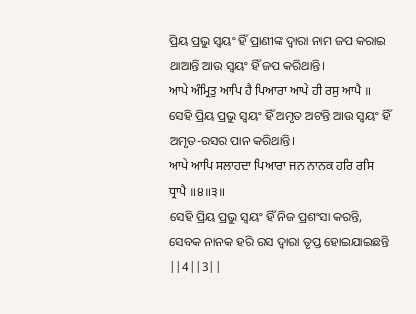ପ୍ରିୟ ପ୍ରଭୁ ସ୍ଵୟଂ ହିଁ ପ୍ରାଣୀଙ୍କ ଦ୍ଵାରା ନାମ ଜପ କରାଇ ଥାଆନ୍ତି ଆଉ ସ୍ଵୟଂ ହିଁ ଜପ କରିଥାନ୍ତି।
ਆਪੇ ਅੰਮ੍ਰਿਤੁ ਆਪਿ ਹੈ ਪਿਆਰਾ ਆਪੇ ਹੀ ਰਸੁ ਆਪੈ ॥
ସେହି ପ୍ରିୟ ପ୍ରଭୁ ସ୍ଵୟଂ ହିଁ ଅମୃତ ଅଟନ୍ତି ଆଉ ସ୍ଵୟଂ ହିଁ ଅମୃତ-ରସର ପାନ କରିଥାନ୍ତି।
ਆਪੇ ਆਪਿ ਸਲਾਹਦਾ ਪਿਆਰਾ ਜਨ ਨਾਨਕ ਹਰਿ ਰਸਿ ਧ੍ਰਾਪੈ ॥੪॥੩॥
ସେହି ପ୍ରିୟ ପ୍ରଭୁ ସ୍ଵୟଂ ହିଁ ନିଜ ପ୍ରଶଂସା କରନ୍ତି, ସେବକ ନାନକ ହରି ରସ ଦ୍ଵାରା ତୃପ୍ତ ହୋଇଯାଇଛନ୍ତି ||4||3||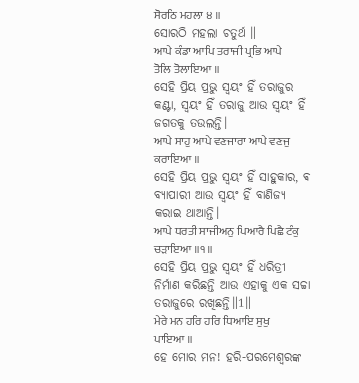ਸੋਰਠਿ ਮਹਲਾ ੪ ॥
ସୋରଠି ମହଲା ଚତୁର୍ଥ ॥
ਆਪੇ ਕੰਡਾ ਆਪਿ ਤਰਾਜੀ ਪ੍ਰਭਿ ਆਪੇ ਤੋਲਿ ਤੋਲਾਇਆ ॥
ସେହି ପ୍ରିୟ ପ୍ରଭୁ ସ୍ଵୟଂ ହିଁ ତରାଜୁର କଣ୍ଟା, ସ୍ଵୟଂ ହିଁ ତରାଜୁ ଆଉ ସ୍ଵୟଂ ହିଁ ଜଗତକୁ ତଉଲନ୍ତି।
ਆਪੇ ਸਾਹੁ ਆਪੇ ਵਣਜਾਰਾ ਆਪੇ ਵਣਜੁ ਕਰਾਇਆ ॥
ସେହି ପ୍ରିୟ ପ୍ରଭୁ ସ୍ଵୟଂ ହିଁ ସାହୁକାର, ଵ ବ୍ୟାପାରୀ ଆଉ ସ୍ଵୟଂ ହିଁ ବାଣିଜ୍ୟ କରାଇ ଥାଆନ୍ତି।
ਆਪੇ ਧਰਤੀ ਸਾਜੀਅਨੁ ਪਿਆਰੈ ਪਿਛੈ ਟੰਕੁ ਚੜਾਇਆ ॥੧॥
ସେହି ପ୍ରିୟ ପ୍ରଭୁ ସ୍ଵୟଂ ହିଁ ଧରିତ୍ରୀ ନିର୍ମାଣ କରିଛନ୍ତି ଆଉ ଏହାକୁ ଏକ ସଚ୍ଚା ତରାଜୁରେ ରଖିଛନ୍ତି॥1॥
ਮੇਰੇ ਮਨ ਹਰਿ ਹਰਿ ਧਿਆਇ ਸੁਖੁ ਪਾਇਆ ॥
ହେ ମୋର ମନ! ହରି-ପରମେଶ୍ଵରଙ୍କ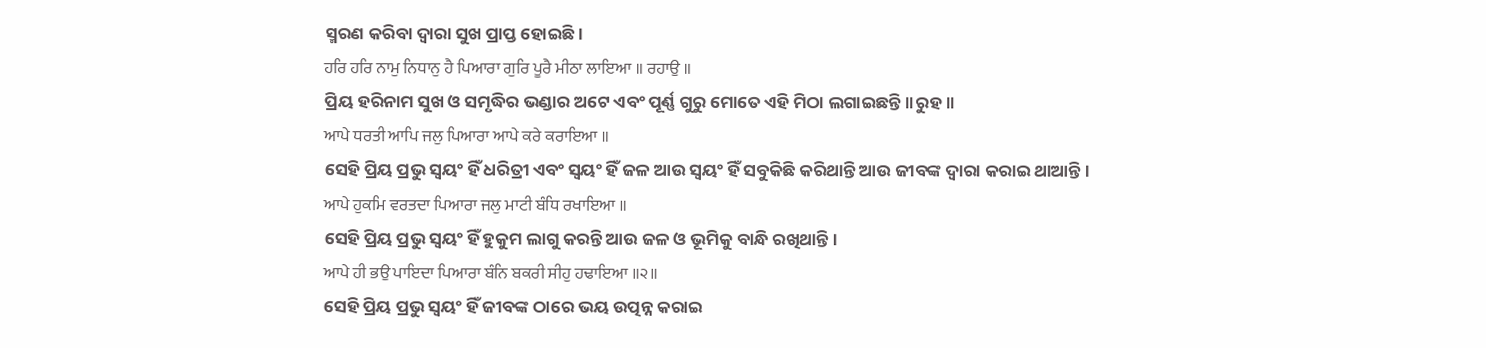ସ୍ମରଣ କରିବା ଦ୍ଵାରା ସୁଖ ପ୍ରାପ୍ତ ହୋଇଛି।
ਹਰਿ ਹਰਿ ਨਾਮੁ ਨਿਧਾਨੁ ਹੈ ਪਿਆਰਾ ਗੁਰਿ ਪੂਰੈ ਮੀਠਾ ਲਾਇਆ ॥ ਰਹਾਉ ॥
ପ୍ରିୟ ହରିନାମ ସୁଖ ଓ ସମୃଦ୍ଧିର ଭଣ୍ଡାର ଅଟେ ଏବଂ ପୂର୍ଣ୍ଣ ଗୁରୁ ମୋତେ ଏହି ମିଠା ଲଗାଇଛନ୍ତି॥ରୁହ॥
ਆਪੇ ਧਰਤੀ ਆਪਿ ਜਲੁ ਪਿਆਰਾ ਆਪੇ ਕਰੇ ਕਰਾਇਆ ॥
ସେହି ପ୍ରିୟ ପ୍ରଭୁ ସ୍ଵୟଂ ହିଁ ଧରିତ୍ରୀ ଏବଂ ସ୍ଵୟଂ ହିଁ ଜଳ ଆଉ ସ୍ଵୟଂ ହିଁ ସବୁକିଛି କରିଥାନ୍ତି ଆଉ ଜୀବଙ୍କ ଦ୍ଵାରା କରାଇ ଥାଆନ୍ତି।
ਆਪੇ ਹੁਕਮਿ ਵਰਤਦਾ ਪਿਆਰਾ ਜਲੁ ਮਾਟੀ ਬੰਧਿ ਰਖਾਇਆ ॥
ସେହି ପ୍ରିୟ ପ୍ରଭୁ ସ୍ଵୟଂ ହିଁ ହୁକୁମ ଲାଗୁ କରନ୍ତି ଆଉ ଜଳ ଓ ଭୂମିକୁ ବାନ୍ଧି ରଖିଥାନ୍ତି।
ਆਪੇ ਹੀ ਭਉ ਪਾਇਦਾ ਪਿਆਰਾ ਬੰਨਿ ਬਕਰੀ ਸੀਹੁ ਹਢਾਇਆ ॥੨॥
ସେହି ପ୍ରିୟ ପ୍ରଭୁ ସ୍ଵୟଂ ହିଁ ଜୀବଙ୍କ ଠାରେ ଭୟ ଉତ୍ପନ୍ନ କରାଇ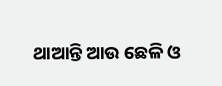ଥାଆନ୍ତି ଆଉ ଛେଳି ଓ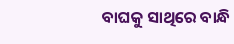ବାଘକୁ ସାଥିରେ ବାନ୍ଧି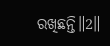ରଖିଛନ୍ତି॥2॥